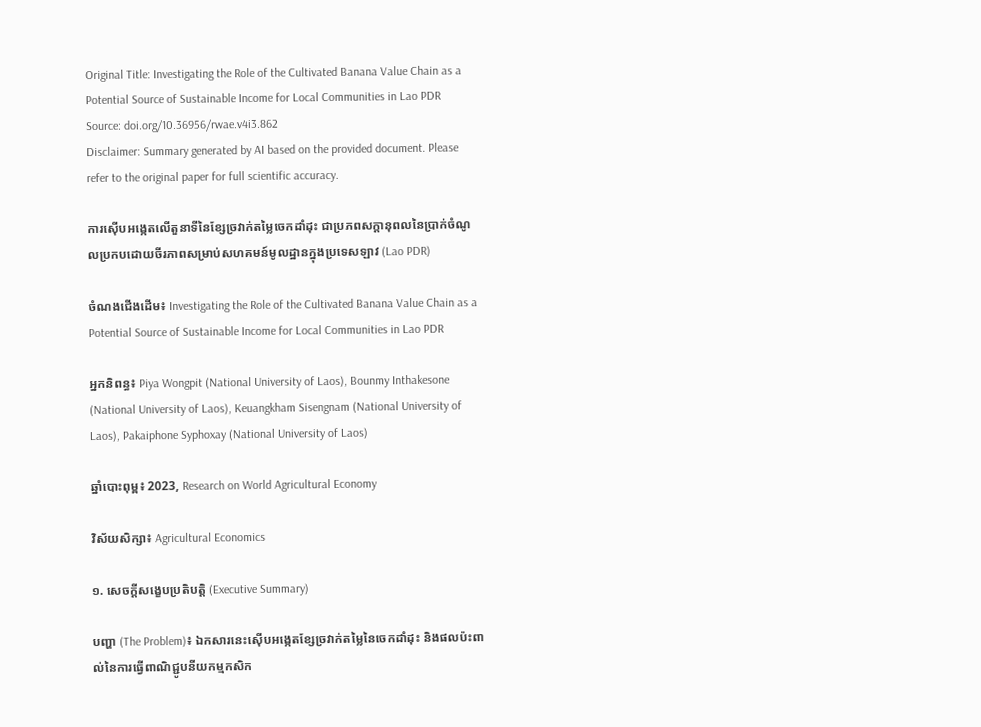Original Title: Investigating the Role of the Cultivated Banana Value Chain as a Potential Source of Sustainable Income for Local Communities in Lao PDR
Source: doi.org/10.36956/rwae.v4i3.862
Disclaimer: Summary generated by AI based on the provided document. Please refer to the original paper for full scientific accuracy.

ការស៊ើបអង្កេតលើតួនាទីនៃខ្សែច្រវាក់តម្លៃចេកដាំដុះ ជាប្រភពសក្តានុពលនៃប្រាក់ចំណូលប្រកបដោយចីរភាពសម្រាប់សហគមន៍មូលដ្ឋានក្នុងប្រទេសឡាវ (Lao PDR)

ចំណងជើងដើម៖ Investigating the Role of the Cultivated Banana Value Chain as a Potential Source of Sustainable Income for Local Communities in Lao PDR

អ្នកនិពន្ធ៖ Piya Wongpit (National University of Laos), Bounmy Inthakesone (National University of Laos), Keuangkham Sisengnam (National University of Laos), Pakaiphone Syphoxay (National University of Laos)

ឆ្នាំបោះពុម្ព៖ 2023, Research on World Agricultural Economy

វិស័យសិក្សា៖ Agricultural Economics

១. សេចក្តីសង្ខេបប្រតិបត្តិ (Executive Summary)

បញ្ហា (The Problem)៖ ឯកសារនេះស៊ើបអង្កេតខ្សែច្រវាក់តម្លៃនៃចេកដាំដុះ និងផលប៉ះពាល់នៃការធ្វើពាណិជ្ជូបនីយកម្មកសិក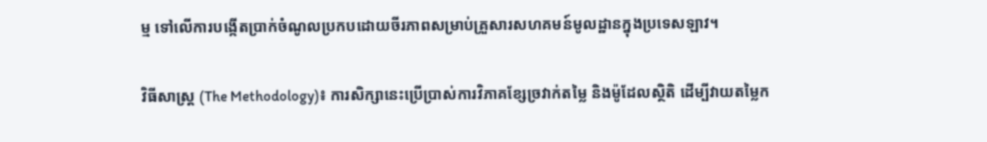ម្ម ទៅលើការបង្កើតប្រាក់ចំណូលប្រកបដោយចីរភាពសម្រាប់គ្រួសារសហគមន៍មូលដ្ឋានក្នុងប្រទេសឡាវ។

វិធីសាស្ត្រ (The Methodology)៖ ការសិក្សានេះប្រើប្រាស់ការវិភាគខ្សែច្រវាក់តម្លៃ និងម៉ូដែលស្ថិតិ ដើម្បីវាយតម្លៃក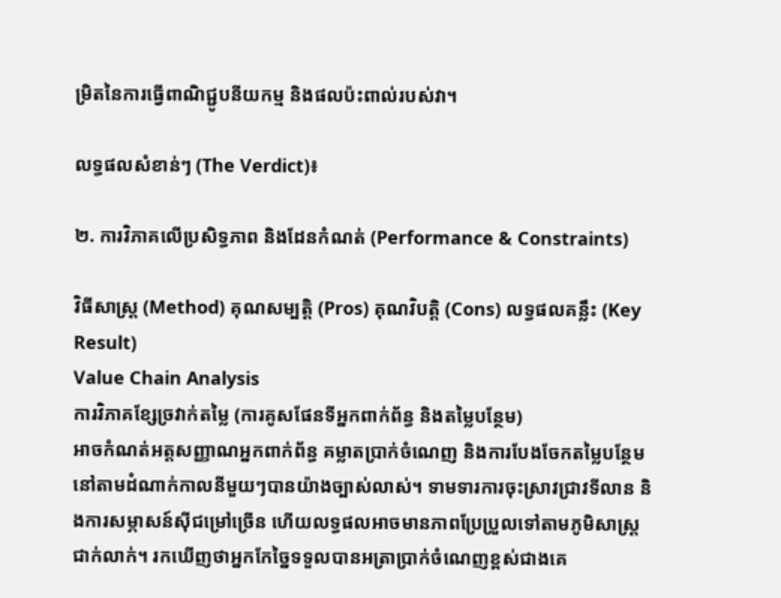ម្រិតនៃការធ្វើពាណិជ្ជូបនីយកម្ម និងផលប៉ះពាល់របស់វា។

លទ្ធផលសំខាន់ៗ (The Verdict)៖

២. ការវិភាគលើប្រសិទ្ធភាព និងដែនកំណត់ (Performance & Constraints)

វិធីសាស្ត្រ (Method) គុណសម្បត្តិ (Pros) គុណវិបត្តិ (Cons) លទ្ធផលគន្លឹះ (Key Result)
Value Chain Analysis
ការវិភាគខ្សែច្រវាក់តម្លៃ (ការគូសផែនទីអ្នកពាក់ព័ន្ធ និងតម្លៃបន្ថែម)
អាចកំណត់អត្តសញ្ញាណអ្នកពាក់ព័ន្ធ គម្លាតប្រាក់ចំណេញ និងការបែងចែកតម្លៃបន្ថែមនៅតាមដំណាក់កាលនីមួយៗបានយ៉ាងច្បាស់លាស់។ ទាមទារការចុះស្រាវជ្រាវទីលាន និងការសម្ភាសន៍ស៊ីជម្រៅច្រើន ហើយលទ្ធផលអាចមានភាពប្រែប្រួលទៅតាមភូមិសាស្ត្រជាក់លាក់។ រកឃើញថាអ្នកកែច្នៃទទួលបានអត្រាប្រាក់ចំណេញខ្ពស់ជាងគេ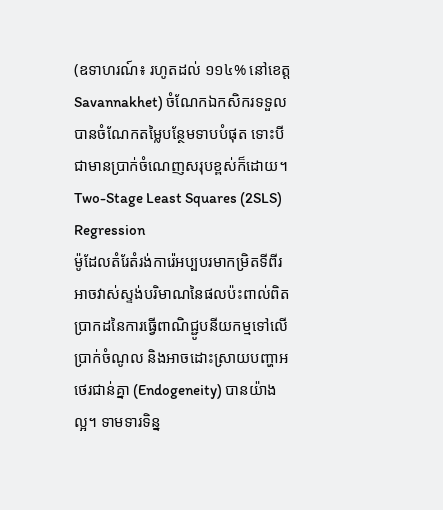(ឧទាហរណ៍៖ រហូតដល់ ១១៤% នៅខេត្ត Savannakhet) ចំណែកឯកសិករទទួលបានចំណែកតម្លៃបន្ថែមទាបបំផុត ទោះបីជាមានប្រាក់ចំណេញសរុបខ្ពស់ក៏ដោយ។
Two-Stage Least Squares (2SLS) Regression
ម៉ូដែលតំរែតំរង់ការ៉េអប្បបរមាកម្រិតទីពីរ
អាចវាស់ស្ទង់បរិមាណនៃផលប៉ះពាល់ពិតប្រាកដនៃការធ្វើពាណិជ្ជូបនីយកម្មទៅលើប្រាក់ចំណូល និងអាចដោះស្រាយបញ្ហាអថេរជាន់គ្នា (Endogeneity) បានយ៉ាងល្អ។ ទាមទារទិន្ន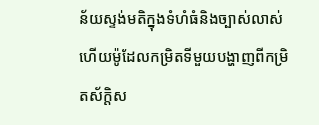ន័យស្ទង់មតិក្នុងទំហំធំនិងច្បាស់លាស់ ហើយម៉ូដែលកម្រិតទីមួយបង្ហាញពីកម្រិតស័ក្តិស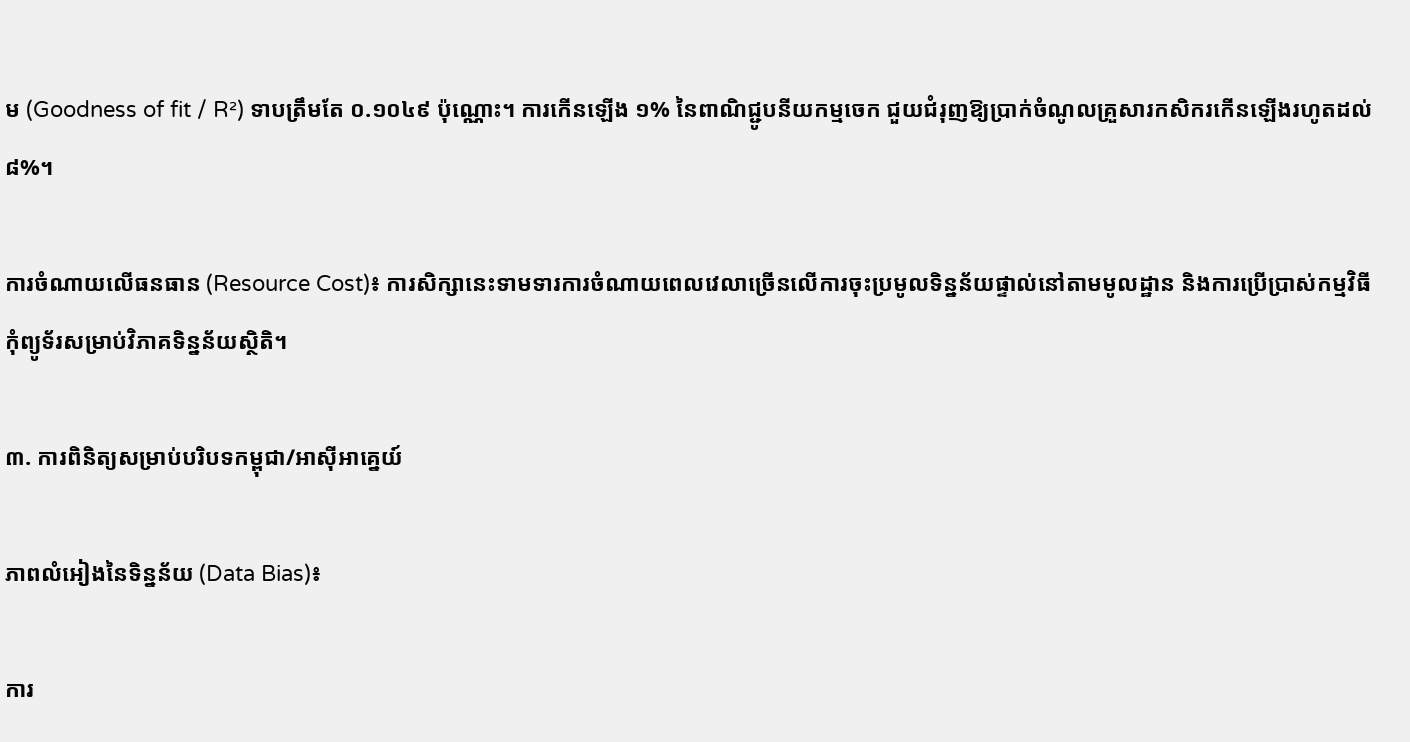ម (Goodness of fit / R²) ទាបត្រឹមតែ ០.១០៤៩ ប៉ុណ្ណោះ។ ការកើនឡើង ១% នៃពាណិជ្ជូបនីយកម្មចេក ជួយជំរុញឱ្យប្រាក់ចំណូលគ្រួសារកសិករកើនឡើងរហូតដល់ ៨%។

ការចំណាយលើធនធាន (Resource Cost)៖ ការសិក្សានេះទាមទារការចំណាយពេលវេលាច្រើនលើការចុះប្រមូលទិន្នន័យផ្ទាល់នៅតាមមូលដ្ឋាន និងការប្រើប្រាស់កម្មវិធីកុំព្យូទ័រសម្រាប់វិភាគទិន្នន័យស្ថិតិ។

៣. ការពិនិត្យសម្រាប់បរិបទកម្ពុជា/អាស៊ីអាគ្នេយ៍

ភាពលំអៀងនៃទិន្នន័យ (Data Bias)៖

ការ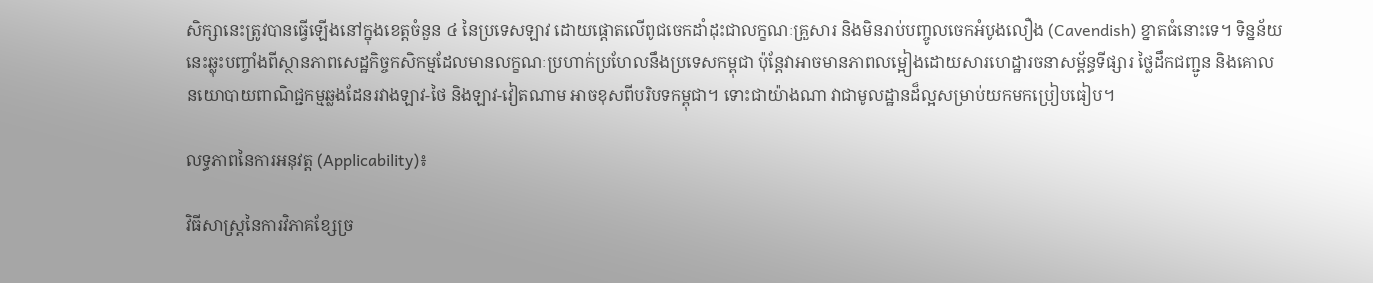សិក្សានេះត្រូវបានធ្វើឡើងនៅក្នុងខេត្តចំនួន ៤ នៃប្រទេសឡាវ ដោយផ្តោតលើពូជចេកដាំដុះជាលក្ខណៈគ្រួសារ និងមិនរាប់បញ្ចូលចេកអំបូងលឿង (Cavendish) ខ្នាតធំនោះទេ។ ទិន្នន័យនេះឆ្លុះបញ្ចាំងពីស្ថានភាពសេដ្ឋកិច្ចកសិកម្មដែលមានលក្ខណៈប្រហាក់ប្រហែលនឹងប្រទេសកម្ពុជា ប៉ុន្តែវាអាចមានភាពលម្អៀងដោយសារហេដ្ឋារចនាសម្ព័ន្ធទីផ្សារ ថ្លៃដឹកជញ្ជូន និងគោលនយោបាយពាណិជ្ជកម្មឆ្លងដែនរវាងឡាវ-ថៃ និងឡាវ-វៀតណាម អាចខុសពីបរិបទកម្ពុជា។ ទោះជាយ៉ាងណា វាជាមូលដ្ឋានដ៏ល្អសម្រាប់យកមកប្រៀបធៀប។

លទ្ធភាពនៃការអនុវត្ត (Applicability)៖

វិធីសាស្ត្រនៃការវិភាគខ្សែច្រ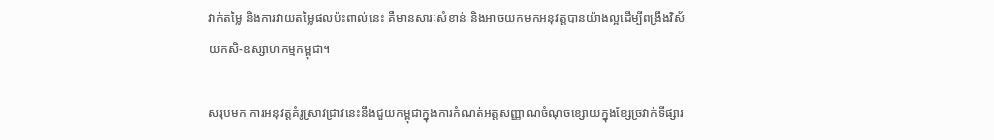វាក់តម្លៃ និងការវាយតម្លៃផលប៉ះពាល់នេះ គឺមានសារៈសំខាន់ និងអាចយកមកអនុវត្តបានយ៉ាងល្អដើម្បីពង្រឹងវិស័យកសិ-ឧស្សាហកម្មកម្ពុជា។

សរុបមក ការអនុវត្តគំរូស្រាវជ្រាវនេះនឹងជួយកម្ពុជាក្នុងការកំណត់អត្តសញ្ញាណចំណុចខ្សោយក្នុងខ្សែច្រវាក់ទីផ្សារ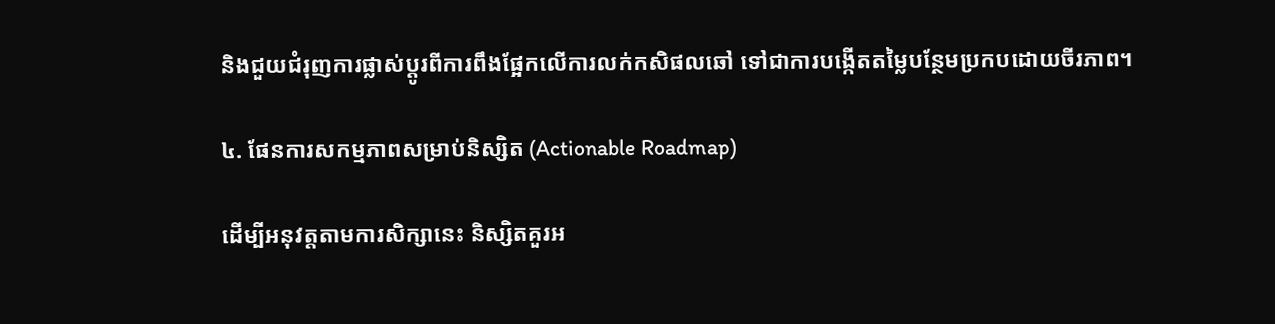និងជួយជំរុញការផ្លាស់ប្តូរពីការពឹងផ្អែកលើការលក់កសិផលឆៅ ទៅជាការបង្កើតតម្លៃបន្ថែមប្រកបដោយចីរភាព។

៤. ផែនការសកម្មភាពសម្រាប់និស្សិត (Actionable Roadmap)

ដើម្បីអនុវត្តតាមការសិក្សានេះ និស្សិតគួរអ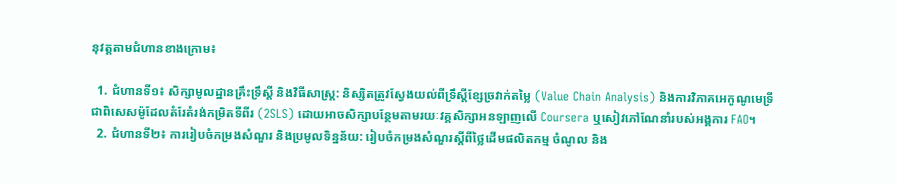នុវត្តតាមជំហានខាងក្រោម៖

  1. ជំហានទី១៖ សិក្សាមូលដ្ឋានគ្រឹះទ្រឹស្តី និងវិធីសាស្ត្រ: និស្សិតត្រូវស្វែងយល់ពីទ្រឹស្តីខ្សែច្រវាក់តម្លៃ (Value Chain Analysis) និងការវិភាគអេកូណូមេទ្រី ជាពិសេសម៉ូដែលតំរែតំរង់កម្រិតទីពីរ (2SLS) ដោយអាចសិក្សាបន្ថែមតាមរយៈវគ្គសិក្សាអនឡាញលើ Coursera ឬសៀវភៅណែនាំរបស់អង្គការ FAO។
  2. ជំហានទី២៖ ការរៀបចំកម្រងសំណួរ និងប្រមូលទិន្នន័យ: រៀបចំកម្រងសំណួរស្តីពីថ្លៃដើមផលិតកម្ម ចំណូល និង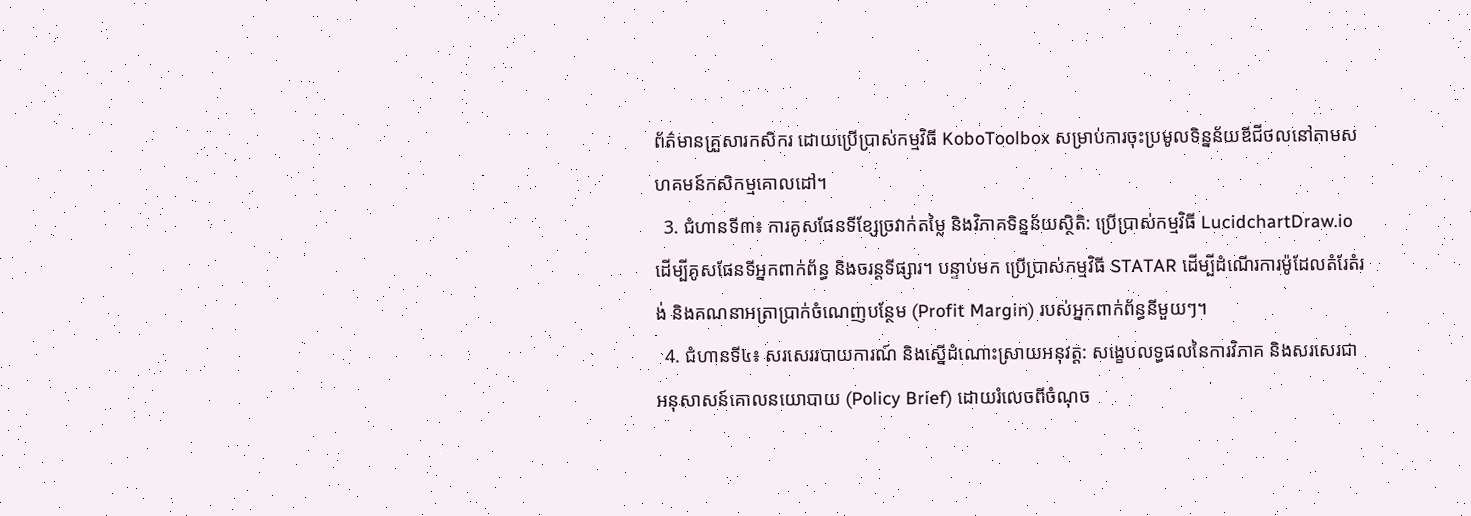ព័ត៌មានគ្រួសារកសិករ ដោយប្រើប្រាស់កម្មវិធី KoboToolbox សម្រាប់ការចុះប្រមូលទិន្នន័យឌីជីថលនៅតាមសហគមន៍កសិកម្មគោលដៅ។
  3. ជំហានទី៣៖ ការគូសផែនទីខ្សែច្រវាក់តម្លៃ និងវិភាគទិន្នន័យស្ថិតិ: ប្រើប្រាស់កម្មវិធី LucidchartDraw.io ដើម្បីគូសផែនទីអ្នកពាក់ព័ន្ធ និងចរន្តទីផ្សារ។ បន្ទាប់មក ប្រើប្រាស់កម្មវិធី STATAR ដើម្បីដំណើរការម៉ូដែលតំរែតំរង់ និងគណនាអត្រាប្រាក់ចំណេញបន្ថែម (Profit Margin) របស់អ្នកពាក់ព័ន្ធនីមួយៗ។
  4. ជំហានទី៤៖ សរសេររបាយការណ៍ និងស្នើដំណោះស្រាយអនុវត្ត: សង្ខេបលទ្ធផលនៃការវិភាគ និងសរសេរជាអនុសាសន៍គោលនយោបាយ (Policy Brief) ដោយរំលេចពីចំណុច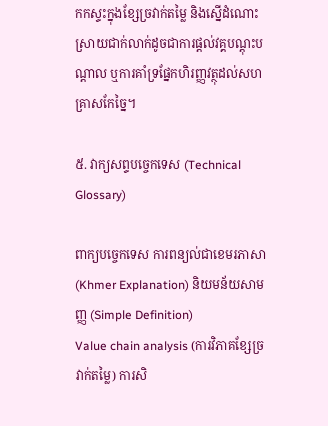កកស្ទះក្នុងខ្សែច្រវាក់តម្លៃ និងស្នើដំណោះស្រាយជាក់លាក់ដូចជាការផ្តល់វគ្គបណ្តុះបណ្តាល ឬការគាំទ្រផ្នែកហិរញ្ញវត្ថុដល់សហគ្រាសកែច្នៃ។

៥. វាក្យសព្ទបច្ចេកទេស (Technical Glossary)

ពាក្យបច្ចេកទេស ការពន្យល់ជាខេមរភាសា (Khmer Explanation) និយមន័យសាមញ្ញ (Simple Definition)
Value chain analysis (ការវិភាគខ្សែច្រវាក់តម្លៃ) ការសិ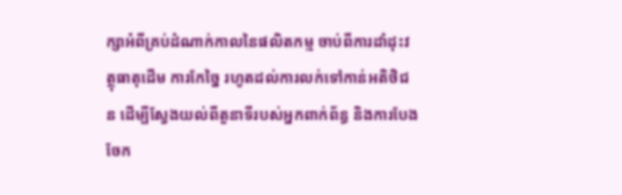ក្សាអំពីគ្រប់ដំណាក់កាលនៃផលិតកម្ម ចាប់ពីការដាំដុះវត្ថុធាតុដើម ការកែច្នៃ រហូតដល់ការលក់ទៅកាន់អតិថិជន ដើម្បីស្វែងយល់ពីតួនាទីរបស់អ្នកពាក់ព័ន្ធ និងការបែងចែក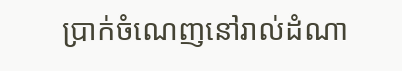ប្រាក់ចំណេញនៅរាល់ដំណា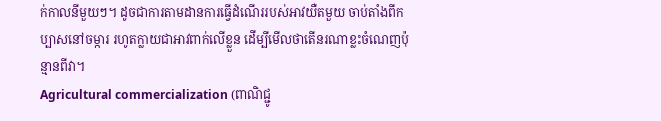ក់កាលនីមួយៗ។ ដូចជាការតាមដានការធ្វើដំណើររបស់អាវយឺតមួយ ចាប់តាំងពីកប្បាសនៅចម្ការ រហូតក្លាយជាអាវពាក់លើខ្លួន ដើម្បីមើលថាតើនរណាខ្លះចំណេញប៉ុន្មានពីវា។
Agricultural commercialization (ពាណិជ្ជូ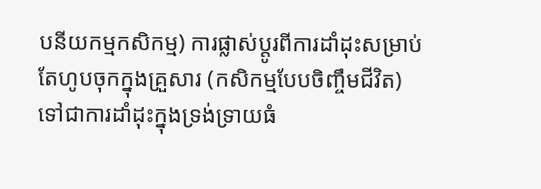បនីយកម្មកសិកម្ម) ការផ្លាស់ប្តូរពីការដាំដុះសម្រាប់តែហូបចុកក្នុងគ្រួសារ (កសិកម្មបែបចិញ្ចឹមជីវិត) ទៅជាការដាំដុះក្នុងទ្រង់ទ្រាយធំ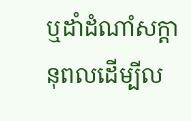ឬដាំដំណាំសក្តានុពលដើម្បីល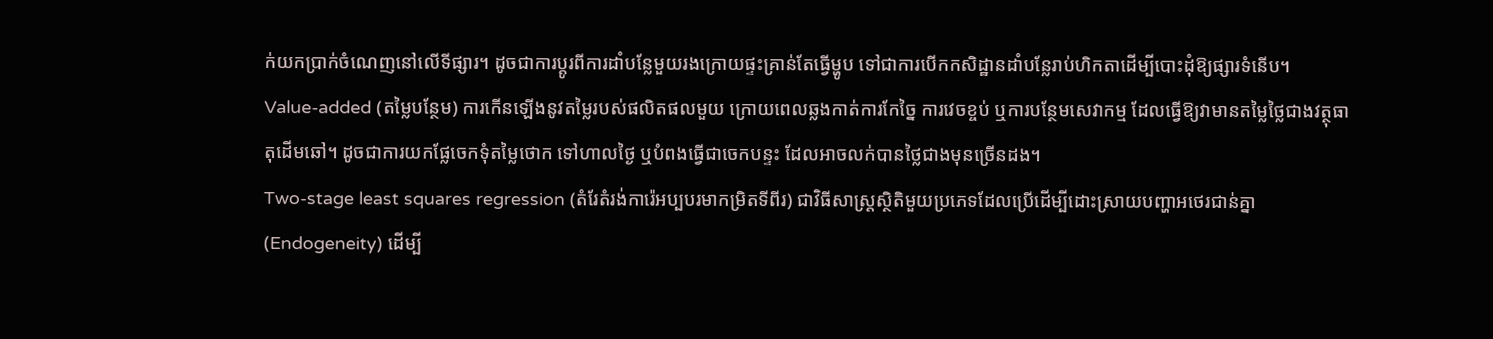ក់យកប្រាក់ចំណេញនៅលើទីផ្សារ។ ដូចជាការប្តូរពីការដាំបន្លែមួយរងក្រោយផ្ទះគ្រាន់តែធ្វើម្ហូប ទៅជាការបើកកសិដ្ឋានដាំបន្លែរាប់ហិកតាដើម្បីបោះដុំឱ្យផ្សារទំនើប។
Value-added (តម្លៃបន្ថែម) ការកើនឡើងនូវតម្លៃរបស់ផលិតផលមួយ ក្រោយពេលឆ្លងកាត់ការកែច្នៃ ការវេចខ្ចប់ ឬការបន្ថែមសេវាកម្ម ដែលធ្វើឱ្យវាមានតម្លៃថ្លៃជាងវត្ថុធាតុដើមឆៅ។ ដូចជាការយកផ្លែចេកទុំតម្លៃថោក ទៅហាលថ្ងៃ ឬបំពងធ្វើជាចេកបន្ទះ ដែលអាចលក់បានថ្លៃជាងមុនច្រើនដង។
Two-stage least squares regression (តំរែតំរង់ការ៉េអប្បបរមាកម្រិតទីពីរ) ជាវិធីសាស្ត្រស្ថិតិមួយប្រភេទដែលប្រើដើម្បីដោះស្រាយបញ្ហាអថេរជាន់គ្នា (Endogeneity) ដើម្បី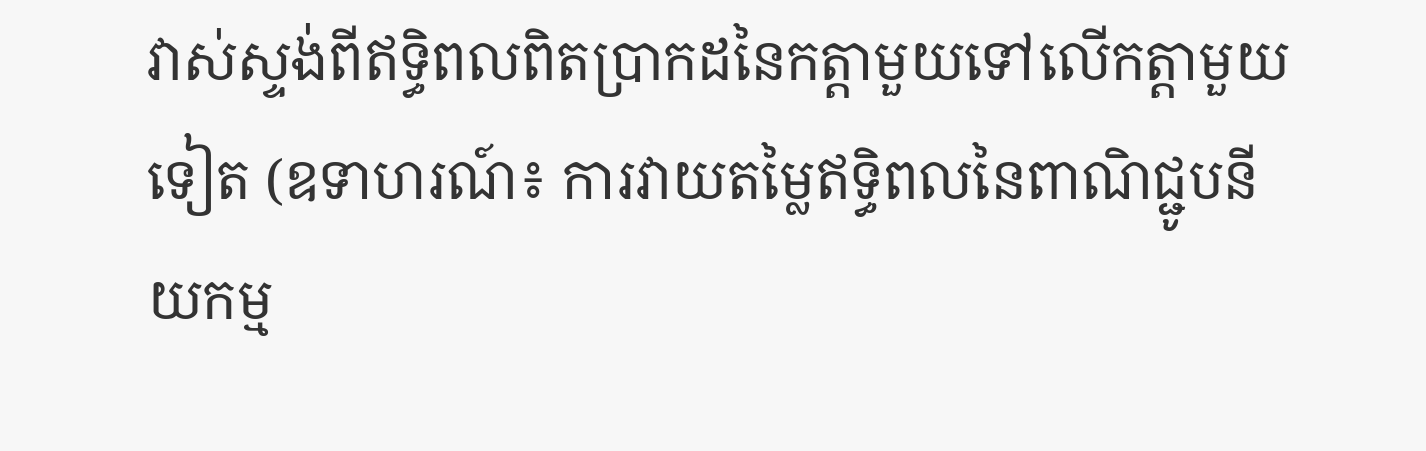វាស់ស្ទង់ពីឥទ្ធិពលពិតប្រាកដនៃកត្តាមួយទៅលើកត្តាមួយទៀត (ឧទាហរណ៍៖ ការវាយតម្លៃឥទ្ធិពលនៃពាណិជ្ជូបនីយកម្ម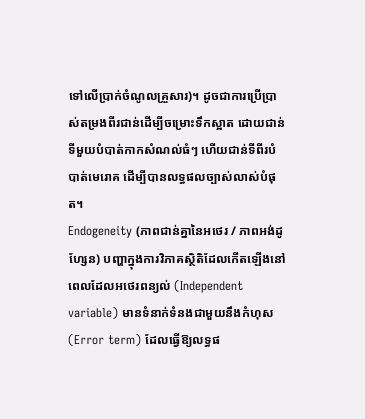ទៅលើប្រាក់ចំណូលគ្រួសារ)។ ដូចជាការប្រើប្រាស់តម្រងពីរជាន់ដើម្បីចម្រោះទឹកស្អាត ដោយជាន់ទីមួយបំបាត់កាកសំណល់ធំៗ ហើយជាន់ទីពីរបំបាត់មេរោគ ដើម្បីបានលទ្ធផលច្បាស់លាស់បំផុត។
Endogeneity (ភាពជាន់គ្នានៃអថេរ / ភាពអង់ដូហ្សែន) បញ្ហាក្នុងការវិភាគស្ថិតិដែលកើតឡើងនៅពេលដែលអថេរពន្យល់ (Independent variable) មានទំនាក់ទំនងជាមួយនឹងកំហុស (Error term) ដែលធ្វើឱ្យលទ្ធផ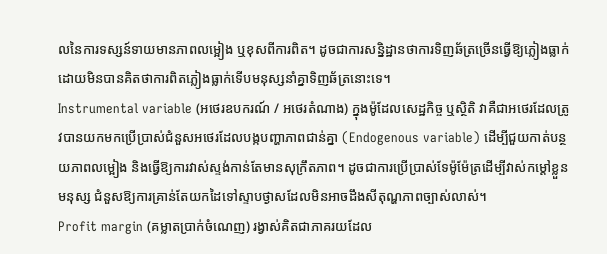លនៃការទស្សន៍ទាយមានភាពលម្អៀង ឬខុសពីការពិត។ ដូចជាការសន្និដ្ឋានថាការទិញឆ័ត្រច្រើនធ្វើឱ្យភ្លៀងធ្លាក់ ដោយមិនបានគិតថាការពិតភ្លៀងធ្លាក់ទើបមនុស្សនាំគ្នាទិញឆ័ត្រនោះទេ។
Instrumental variable (អថេរឧបករណ៍ / អថេរតំណាង) ក្នុងម៉ូដែលសេដ្ឋកិច្ច ឬស្ថិតិ វាគឺជាអថេរដែលត្រូវបានយកមកប្រើប្រាស់ជំនួសអថេរដែលបង្កបញ្ហាភាពជាន់គ្នា (Endogenous variable) ដើម្បីជួយកាត់បន្ថយភាពលម្អៀង និងធ្វើឱ្យការវាស់ស្ទង់កាន់តែមានសុក្រឹតភាព។ ដូចជាការប្រើប្រាស់ទែម៉ូម៉ែត្រដើម្បីវាស់កម្ដៅខ្លួនមនុស្ស ជំនួសឱ្យការគ្រាន់តែយកដៃទៅស្ទាបថ្ងាសដែលមិនអាចដឹងសីតុណ្ហភាពច្បាស់លាស់។
Profit margin (គម្លាតប្រាក់ចំណេញ) រង្វាស់គិតជាភាគរយដែល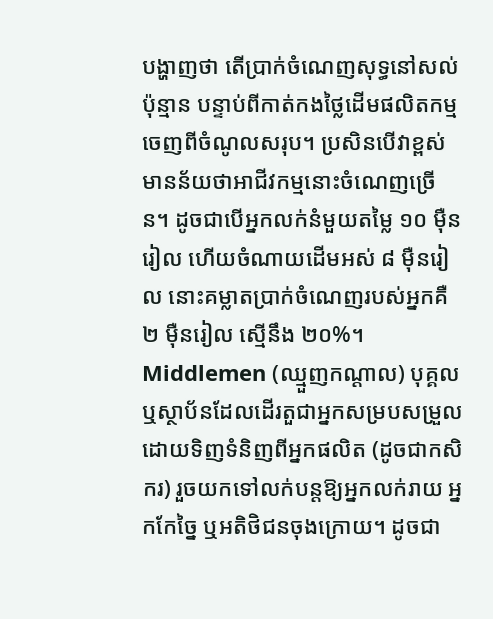បង្ហាញថា តើប្រាក់ចំណេញសុទ្ធនៅសល់ប៉ុន្មាន បន្ទាប់ពីកាត់កងថ្លៃដើមផលិតកម្មចេញពីចំណូលសរុប។ ប្រសិនបើវាខ្ពស់ មានន័យថាអាជីវកម្មនោះចំណេញច្រើន។ ដូចជាបើអ្នកលក់នំមួយតម្លៃ ១០ ម៉ឺនរៀល ហើយចំណាយដើមអស់ ៨ ម៉ឺនរៀល នោះគម្លាតប្រាក់ចំណេញរបស់អ្នកគឺ ២ ម៉ឺនរៀល ស្មើនឹង ២០%។
Middlemen (ឈ្មួញកណ្តាល) បុគ្គល ឬស្ថាប័នដែលដើរតួជាអ្នកសម្របសម្រួល ដោយទិញទំនិញពីអ្នកផលិត (ដូចជាកសិករ) រួចយកទៅលក់បន្តឱ្យអ្នកលក់រាយ អ្នកកែច្នៃ ឬអតិថិជនចុងក្រោយ។ ដូចជា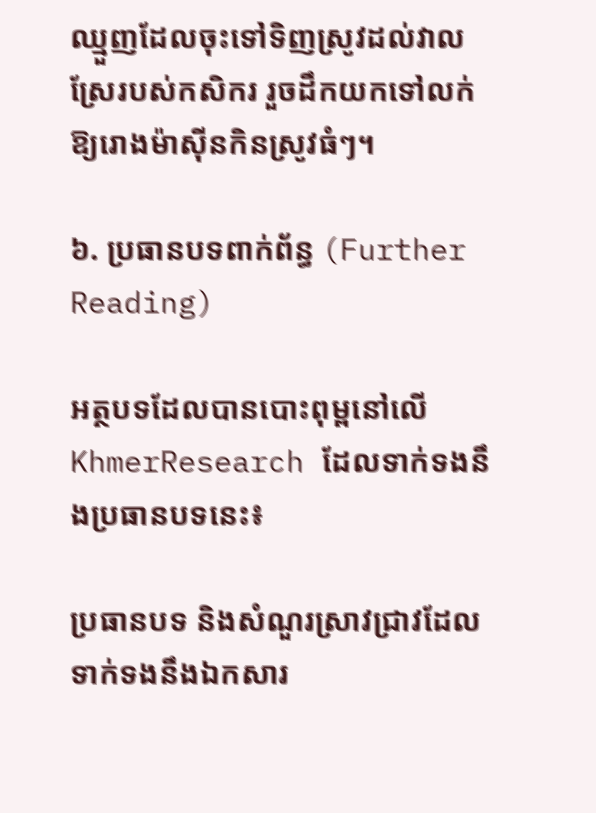ឈ្មួញដែលចុះទៅទិញស្រូវដល់វាលស្រែរបស់កសិករ រួចដឹកយកទៅលក់ឱ្យរោងម៉ាស៊ីនកិនស្រូវធំៗ។

៦. ប្រធានបទពាក់ព័ន្ធ (Further Reading)

អត្ថបទដែលបានបោះពុម្ពនៅលើ KhmerResearch ដែលទាក់ទងនឹងប្រធានបទនេះ៖

ប្រធានបទ និងសំណួរស្រាវជ្រាវដែលទាក់ទងនឹងឯកសារ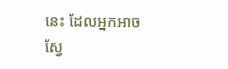នេះ ដែលអ្នកអាចស្វែ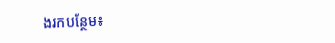ងរកបន្ថែម៖